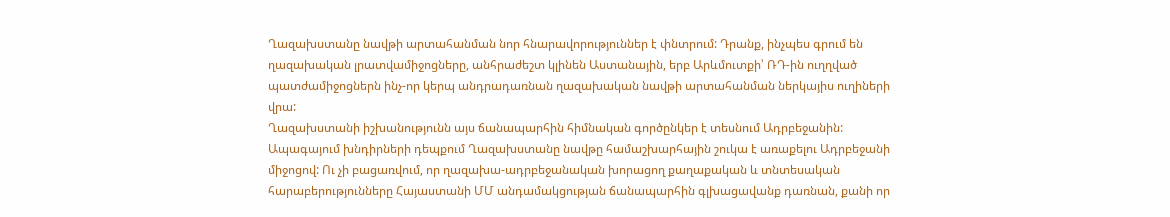Ղազախստանը նավթի արտահանման նոր հնարավորություններ է փնտրում: Դրանք, ինչպես գրում են ղազախական լրատվամիջոցները, անհրաժեշտ կլինեն Աստանային, երբ Արևմուտքի՝ ՌԴ-ին ուղղված պատժամիջոցներն ինչ-որ կերպ անդրադառնան ղազախական նավթի արտահանման ներկայիս ուղիների վրա:
Ղազախստանի իշխանությունն այս ճանապարհին հիմնական գործընկեր է տեսնում Ադրբեջանին: Ապագայում խնդիրների դեպքում Ղազախստանը նավթը համաշխարհային շուկա է առաքելու Ադրբեջանի միջոցով: Ու չի բացառվում, որ ղազախա-ադրբեջանական խորացող քաղաքական և տնտեսական հարաբերությունները Հայաստանի ՄՄ անդամակցության ճանապարհին գլխացավանք դառնան, քանի որ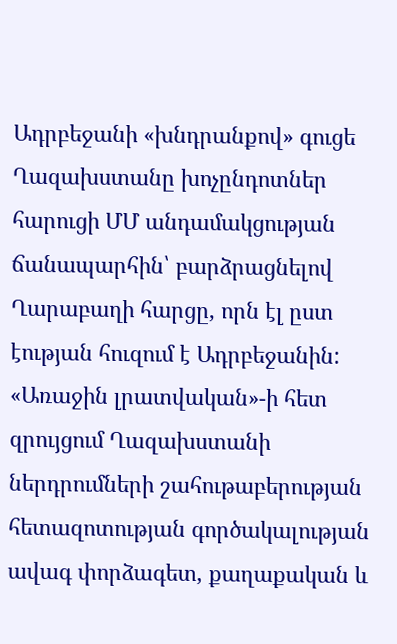Ադրբեջանի «խնդրանքով» գուցե Ղազախստանը խոչընդոտներ հարուցի ՄՄ անդամակցության ճանապարհին՝ բարձրացնելով Ղարաբաղի հարցը, որն էլ ըստ էության հուզում է Ադրբեջանին:
«Առաջին լրատվական»-ի հետ զրույցում Ղազախստանի ներդրումների շահութաբերության հետազոտության գործակալության ավագ փորձագետ, քաղաքական և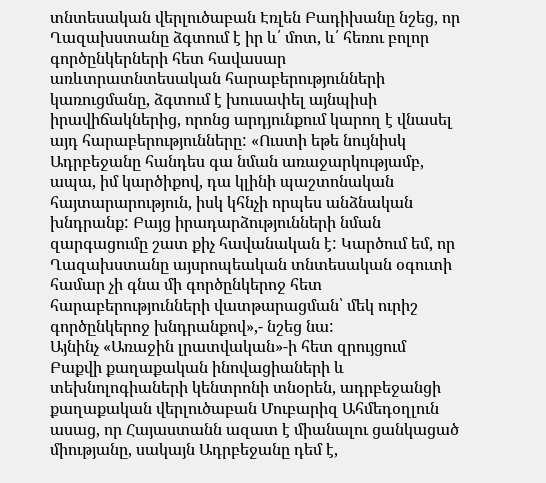տնտեսական վերլուծաբան Էռլեն Բադիխանը նշեց, որ Ղազախստանը ձգտում է իր և՛ մոտ, և՛ հեռու բոլոր գործընկերների հետ հավասար առևտրատնտեսական հարաբերությունների կառուցմանը, ձգտում է խուսափել այնպիսի իրավիճակներից, որոնց արդյունքում կարող է վնասել այդ հարաբերությունները: «Ուստի եթե նույնիսկ Ադրբեջանը հանդես գա նման առաջարկությամբ, ապա, իմ կարծիքով, դա կլինի պաշտոնական հայտարարություն, իսկ կհնչի որպես անձնական խնդրանք: Բայց իրադարձությունների նման զարգացումը շատ քիչ հավանական է: Կարծում եմ, որ Ղազախստանը այսրոպեական տնտեսական օգուտի համար չի գնա մի գործընկերոջ հետ հարաբերությունների վատթարացման՝ մեկ ուրիշ գործընկերոջ խնդրանքով»,- նշեց նա:
Այնինչ «Առաջին լրատվական»-ի հետ զրույցում Բաքվի քաղաքական ինովացիաների և տեխնոլոգիաների կենտրոնի տնօրեն, ադրբեջանցի քաղաքական վերլուծաբան Մուբարիզ Ահմեդօղլուն ասաց, որ Հայաստանն ազատ է միանալու ցանկացած միությանը, սակայն Ադրբեջանը դեմ է,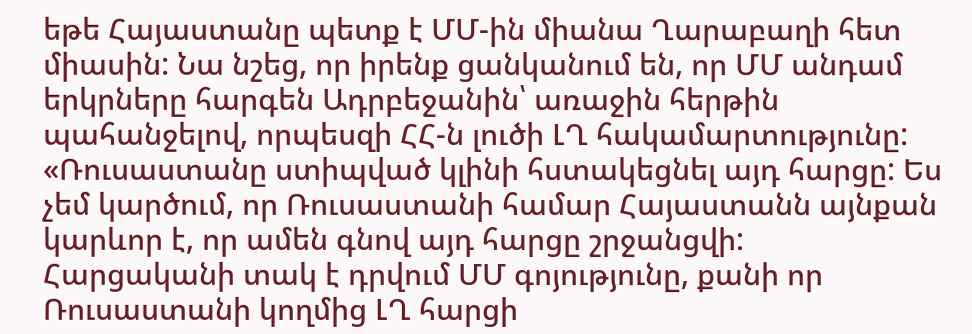եթե Հայաստանը պետք է ՄՄ-ին միանա Ղարաբաղի հետ միասին: Նա նշեց, որ իրենք ցանկանում են, որ ՄՄ անդամ երկրները հարգեն Ադրբեջանին՝ առաջին հերթին պահանջելով, որպեսզի ՀՀ-ն լուծի ԼՂ հակամարտությունը:
«Ռուսաստանը ստիպված կլինի հստակեցնել այդ հարցը: Ես չեմ կարծում, որ Ռուսաստանի համար Հայաստանն այնքան կարևոր է, որ ամեն գնով այդ հարցը շրջանցվի: Հարցականի տակ է դրվում ՄՄ գոյությունը, քանի որ Ռուսաստանի կողմից ԼՂ հարցի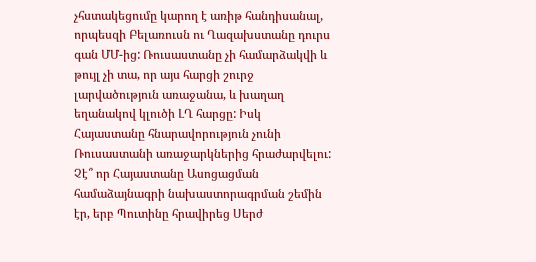չհստակեցումը կարող է առիթ հանդիսանալ, որպեսզի Բելառուսն ու Ղազախստանը դուրս գան ՄՄ-ից: Ռուսաստանը չի համարձակվի և թույլ չի տա, որ այս հարցի շուրջ լարվածություն առաջանա, և խաղաղ եղանակով կլուծի ԼՂ հարցը: Իսկ Հայաստանը հնարավորություն չունի Ռուսաստանի առաջարկներից հրաժարվելու: Չէ՞ որ Հայաստանը Ասոցացման համաձայնագրի նախաստորագրման շեմին էր, երբ Պուտինը հրավիրեց Սերժ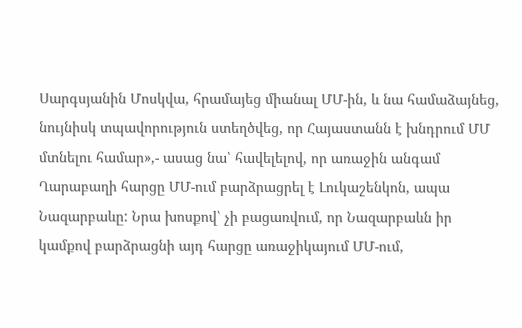Սարգսյանին Մոսկվա, հրամայեց միանալ ՄՄ-ին, և նա համաձայնեց, նույնիսկ տպավորություն ստեղծվեց, որ Հայաստանն է խնդրում ՄՄ մտնելու համար»,- ասաց նա՝ հավելելով, որ առաջին անգամ Ղարաբաղի հարցը ՄՄ-ում բարձրացրել է Լուկաշենկոն, ապա Նազարբաևը: Նրա խոսքով՝ չի բացառվում, որ Նազարբաևն իր կամքով բարձրացնի այդ հարցը առաջիկայում ՄՄ-ում,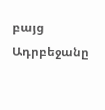բայց Ադրբեջանը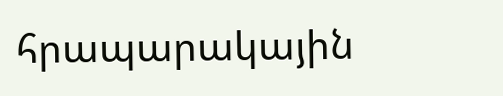հրապարակային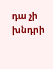դա չի խնդրի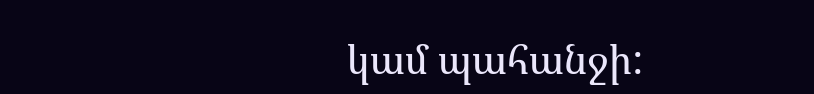կամ պահանջի: